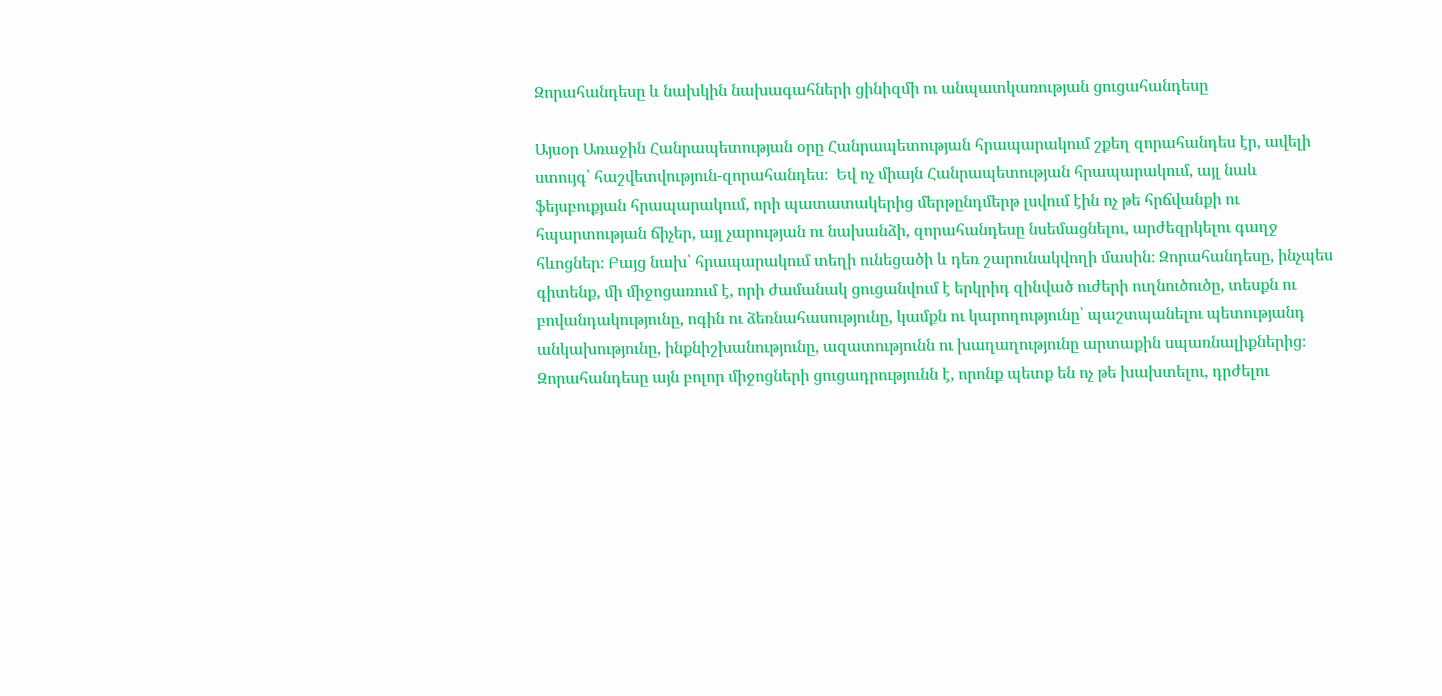Զորահանդեսը և նախկին նախագահների ցինիզմի ու անպատկառության ցուցահանդեսը

Այսօր Առաջին Հանրապետության օրը Հանրապետության հրապարակում շքեղ զորահանդես էր, ավելի ստույգ՝ հաշվետվություն-զորահանդես։  Եվ ոչ միայն Հանրապետության հրապարակում, այլ նաև ֆեյսբուքյան հրապարակում, որի պատատակերից մերթընդմերթ լսվում էին ոչ թե հրճվանքի ու հպարտության ճիչեր, այլ չարության ու նախանձի, զորահանդեսը նսեմացնելու, արժեզրկելու գաղջ հևոցներ։ Բայց նախ՝ հրապարակում տեղի ունեցածի և դեռ շարունակվողի մասին։ Զորահանդեսը, ինչպես գիտենք, մի միջոցառում է, որի ժամանակ ցուցանվում է երկրիդ զինված ուժերի ուղնուծուծը, տեսքն ու բովանդակությունը, ոգին ու ձեռնահասությունը, կամքն ու կարողությունը՝ պաշտպանելու պետությանդ անկախությունը, ինքնիշխանությունը, ազատությունն ու խաղաղությունը արտաքին սպառնալիքներից։  Զորահանդեսը այն բոլոր միջոցների ցուցադրությունն է, որոնք պետք են ոչ թե խախտելու, դրժելու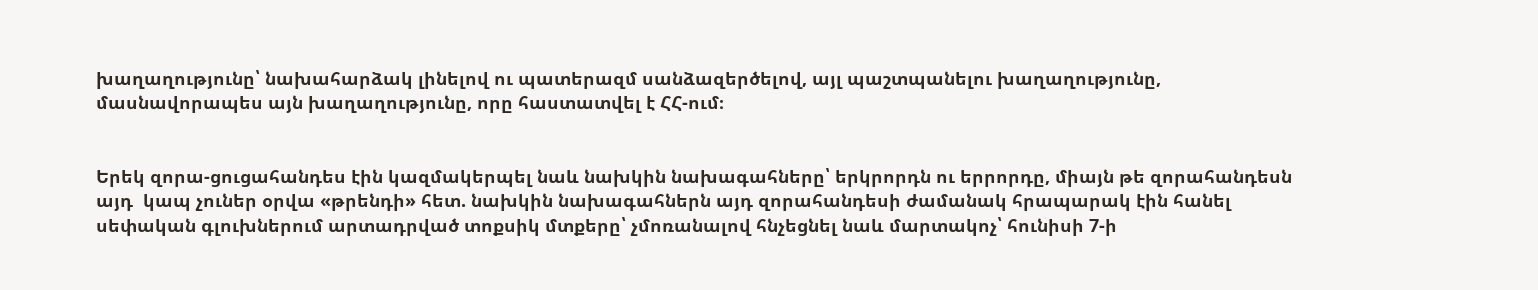խաղաղությունը՝ նախահարձակ լինելով ու պատերազմ սանձազերծելով, այլ պաշտպանելու խաղաղությունը, մասնավորապես այն խաղաղությունը, որը հաստատվել է ՀՀ-ում։


Երեկ զորա-ցուցահանդես էին կազմակերպել նաև նախկին նախագահները՝ երկրորդն ու երրորդը, միայն թե զորահանդեսն այդ  կապ չուներ օրվա «թրենդի» հետ. նախկին նախագահներն այդ զորահանդեսի ժամանակ հրապարակ էին հանել սեփական գլուխներում արտադրված տոքսիկ մտքերը՝ չմոռանալով հնչեցնել նաև մարտակոչ՝ հունիսի 7-ի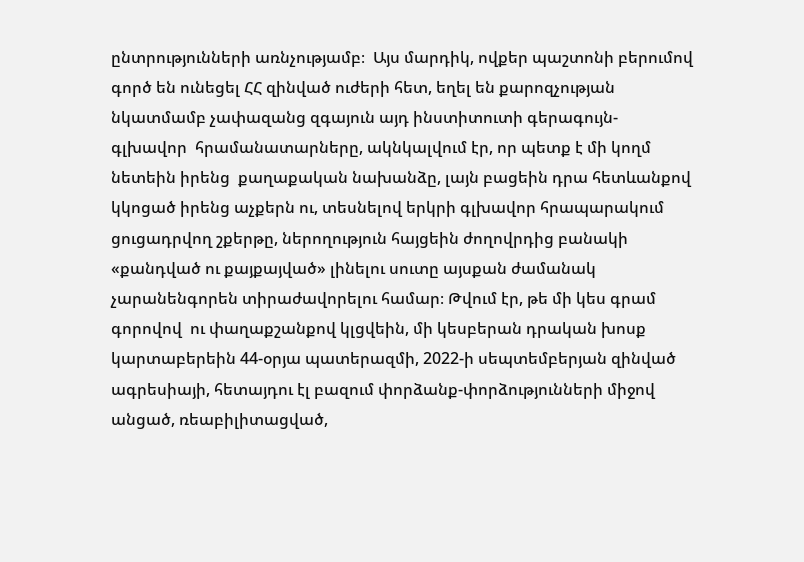ընտրությունների առնչությամբ։  Այս մարդիկ, ովքեր պաշտոնի բերումով գործ են ունեցել ՀՀ զինված ուժերի հետ, եղել են քարոզչության նկատմամբ չափազանց զգայուն այդ ինստիտուտի գերագույն-գլխավոր  հրամանատարները, ակնկալվում էր, որ պետք է մի կողմ նետեին իրենց  քաղաքական նախանձը, լայն բացեին դրա հետևանքով կկոցած իրենց աչքերն ու, տեսնելով երկրի գլխավոր հրապարակում ցուցադրվող շքերթը, ներողություն հայցեին ժողովրդից բանակի «քանդված ու քայքայված» լինելու սուտը այսքան ժամանակ չարանենգորեն տիրաժավորելու համար։ Թվում էր, թե մի կես գրամ գորովով  ու փաղաքշանքով կլցվեին, մի կեսբերան դրական խոսք կարտաբերեին 44-օրյա պատերազմի, 2022-ի սեպտեմբերյան զինված ագրեսիայի, հետայդու էլ բազում փորձանք-փորձությունների միջով անցած, ռեաբիլիտացված,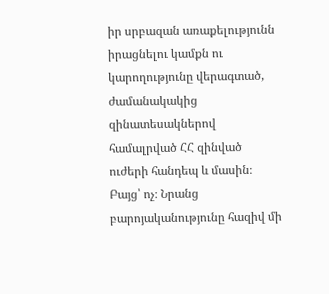իր սրբազան առաքելությունն իրացնելու կամքն ու կարողությունը վերագտած, ժամանակակից զինատեսակներով համալրված ՀՀ զինված ուժերի հանդեպ և մասին։ Բայց՝ ոչ։ Նրանց բարոյականությունը հազիվ մի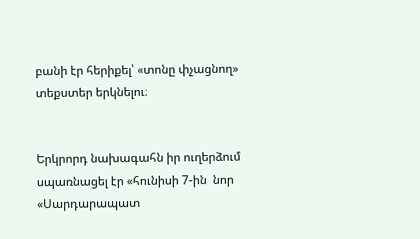բանի էր հերիքել՝ «տոնը փչացնող» տեքստեր երկնելու։


Երկրորդ նախագահն իր ուղերձում սպառնացել էր «հունիսի 7-ին  նոր «Սարդարապատ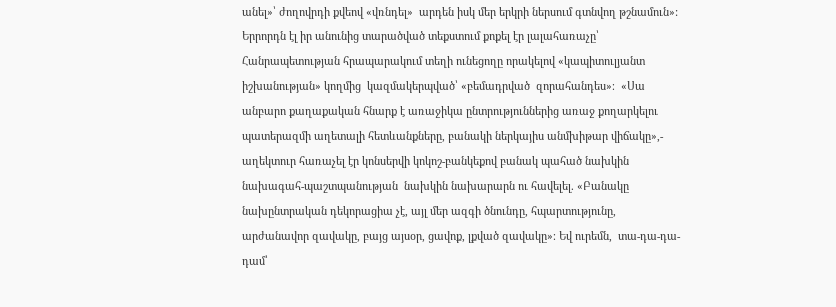անել»՝ ժողովրդի քվեով «վռնդել»  արդեն իսկ մեր երկրի ներսում գտնվող թշնամուն»:  Երրորդն էլ իր անունից տարածված տեքստում քոքել էր լալահառաչը՝ Հանրապետության հրապարակում տեղի ունեցողը որակելով «կապիտուլյանտ իշխանության» կողմից  կազմակերպված՝ «բեմադրված  զորահանդես»։  «Սա անբարո քաղաքական հնարք է առաջիկա ընտրություններից առաջ քողարկելու պատերազմի աղետալի հետևանքները, բանակի ներկայիս անմխիթար վիճակը»,- աղեկտուր հառաչել էր կոնսերվի կոկոշ-բանկեքով բանակ պահած նախկին նախագահ-պաշտպանության  նախկին նախարարն ու հավելել. «Բանակը նախընտրական դեկորացիա չէ, այլ մեր ազգի ծնունդը, հպարտությունը, արժանավոր զավակը, բայց այսօր, ցավոք, լքված զավակը»։ Եվ ուրեմն,  տա-դա-դա-դամ՝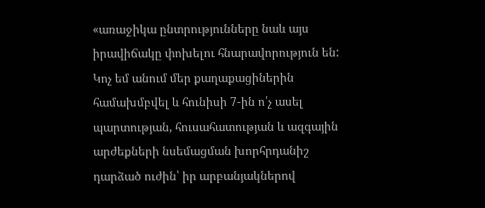«առաջիկա ընտրությունները նաև այս իրավիճակը փոխելու հնարավորություն են:  Կոչ եմ անում մեր քաղաքացիներին համախմբվել և հունիսի 7-ին ո՛չ ասել պարտության, հուսահատության և ազգային արժեքների նսեմացման խորհրդանիշ դարձած ուժին՝ իր արբանյակներով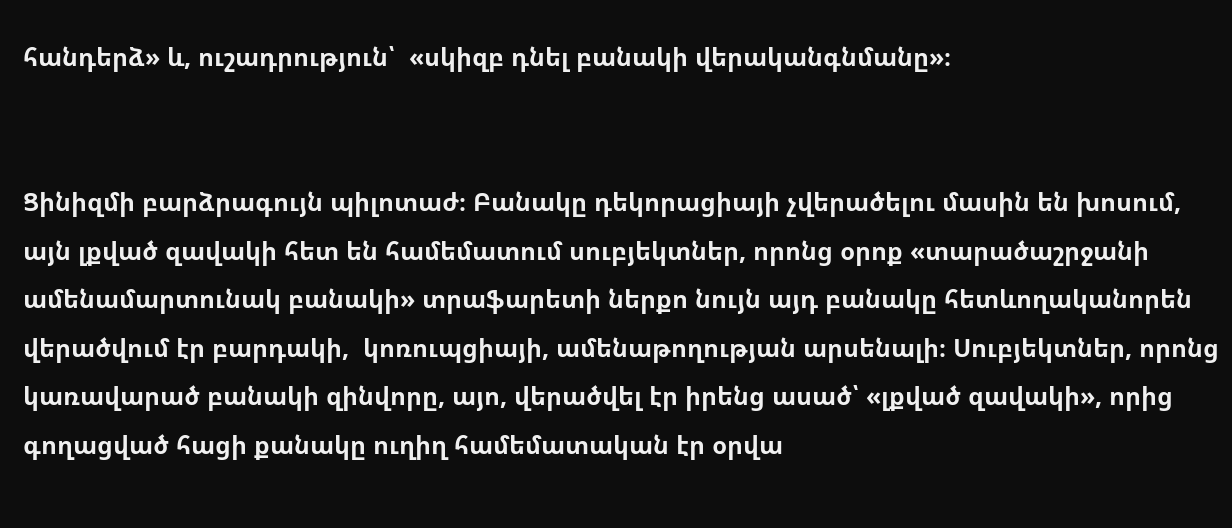հանդերձ» և, ուշադրություն՝  «սկիզբ դնել բանակի վերականգնմանը»։


Ցինիզմի բարձրագույն պիլոտաժ։ Բանակը դեկորացիայի չվերածելու մասին են խոսում,  այն լքված զավակի հետ են համեմատում սուբյեկտներ, որոնց օրոք «տարածաշրջանի ամենամարտունակ բանակի» տրաֆարետի ներքո նույն այդ բանակը հետևողականորեն վերածվում էր բարդակի,  կոռուպցիայի, ամենաթողության արսենալի։ Սուբյեկտներ, որոնց կառավարած բանակի զինվորը, այո, վերածվել էր իրենց ասած՝ «լքված զավակի», որից գողացված հացի քանակը ուղիղ համեմատական էր օրվա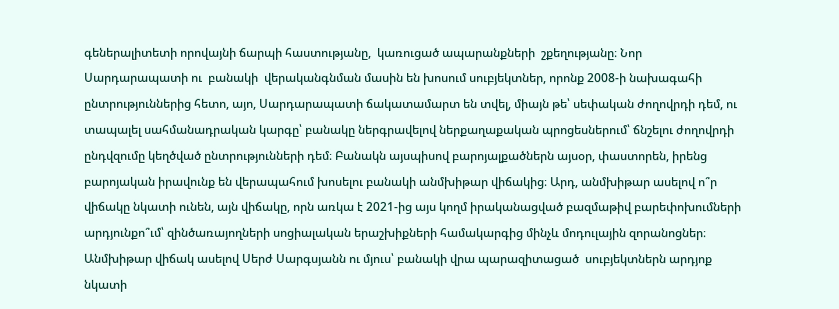գեներալիտետի որովայնի ճարպի հաստությանը,  կառուցած ապարանքների  շքեղությանը։ Նոր Սարդարապատի ու  բանակի  վերականգնման մասին են խոսում սուբյեկտներ, որոնք 2008-ի նախագահի ընտրություններից հետո, այո, Սարդարապատի ճակատամարտ են տվել, միայն թե՝ սեփական ժողովրդի դեմ, ու տապալել սահմանադրական կարգը՝ բանակը ներգրավելով ներքաղաքական պրոցեսներում՝ ճնշելու ժողովրդի ընդվզումը կեղծված ընտրությունների դեմ։ Բանակն այսպիսով բարոյալքածներն այսօր, փաստորեն, իրենց  բարոյական իրավունք են վերապահում խոսելու բանակի անմխիթար վիճակից։ Արդ, անմխիթար ասելով ո՞ր վիճակը նկատի ունեն, այն վիճակը, որն առկա է 2021-ից այս կողմ իրականացված բազմաթիվ բարեփոխումների արդյունքո՞ւմ՝ զինծառայողների սոցիալական երաշխիքների համակարգից մինչև մոդուլային զորանոցներ։ Անմխիթար վիճակ ասելով Սերժ Սարգսյանն ու մյուս՝ բանակի վրա պարազիտացած  սուբյեկտներն արդյոք նկատի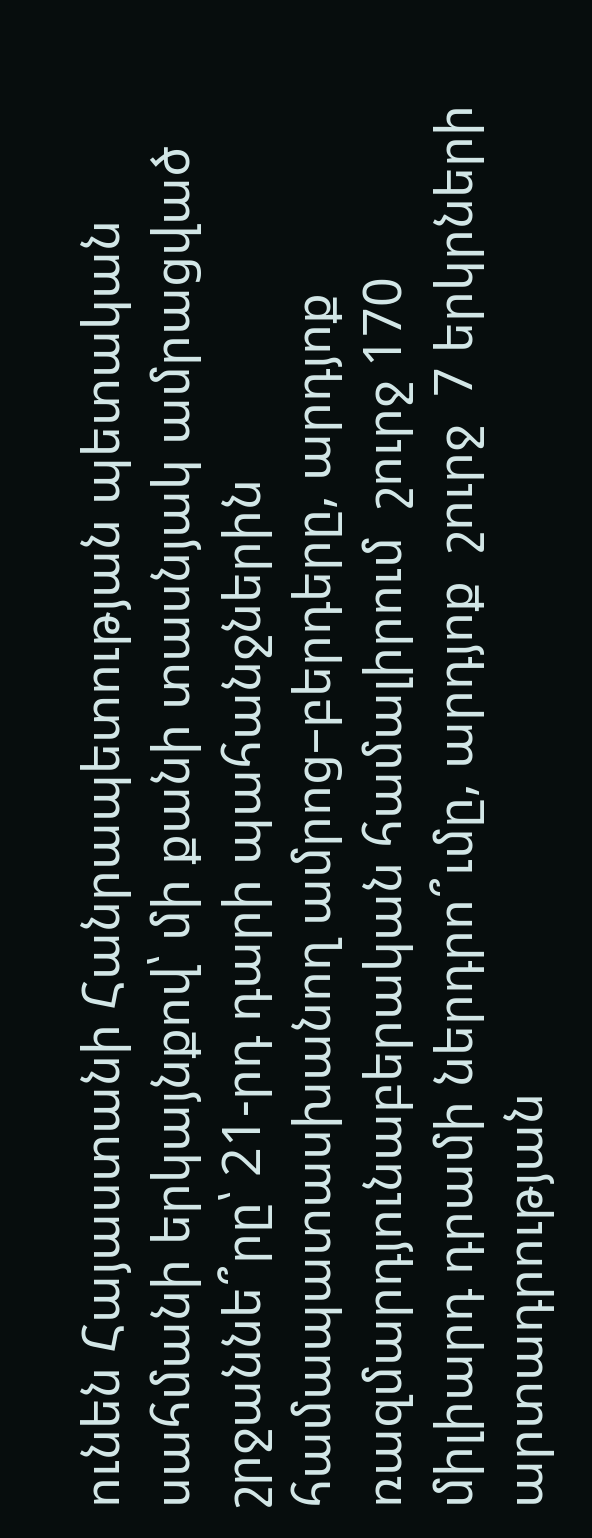ունեն Հայաստանի Հանրապետության պետական սահմանի երկայնքով՝ մի քանի տասնյակ ամրացված շրջաննե՞րը՝ 21-րդ դարի պահանջներին համապատասխանող ամրոց–բերդերը, արդյոք ռազմարդյունաբերական համալիրում  շուրջ 170 միլիարդ դրամի ներդրո՞ւմը, արդյոք  շուրջ  7 երկրների արտադրության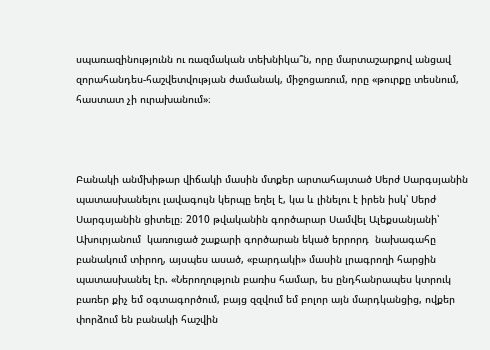սպառազինությունն ու ռազմական տեխնիկա՞ն, որը մարտաշարքով անցավ զորահանդես-հաշվետվության ժամանակ, միջոցառում, որը «թուրքը տեսնում, հաստատ չի ուրախանում»։



Բանակի անմխիթար վիճակի մասին մտքեր արտահայտած Սերժ Սարգսյանին պատասխանելու լավագույն կերպը եղել է, կա և լինելու է իրեն իսկ՝ Սերժ Սարգսյանին ցիտելը։ 2010 թվականին գործարար Սամվել Ալեքսանյանի՝ Ախուրյանում  կառուցած շաքարի գործարան եկած երրորդ  նախագահը բանակում տիրող, այսպես ասած, «բարդակի» մասին լրագրողի հարցին  պատասխանել էր. «Ներողություն բառիս համար, ես ընդհանրապես կտրուկ բառեր քիչ եմ օգտագործում, բայց զզվում եմ բոլոր այն մարդկանցից, ովքեր փորձում են բանակի հաշվին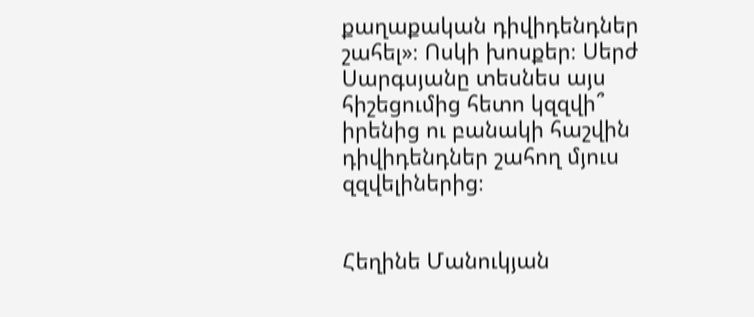քաղաքական դիվիդենդներ շահել»։ Ոսկի խոսքեր։ Սերժ Սարգսյանը տեսնես այս հիշեցումից հետո կզզվի՞ իրենից ու բանակի հաշվին դիվիդենդներ շահող մյուս զզվելիներից։


Հեղինե Մանուկյան